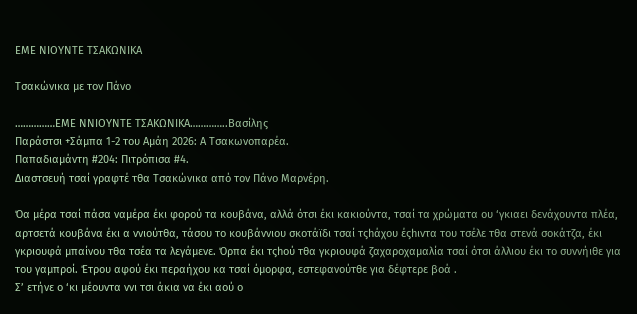ΕΜΕ ΝΙΟΥΝΤΕ ΤΣΑΚΩΝΙΚΑ

Τσακώνικα με τον Πάνο

……………ΕΜΕ ΝΝΙΟΥΝΤΕ ΤΣΑΚΩΝΙΚΑ…………..Βασίλης
Παράστσι +Σάμπα 1-2 του Αμάη 2026: Α Τσακωνοπαρέα.
Παπαδιαμάντη #204: Πιτρόπισα #4.
Διαστσευή τσαί γραφτέ τθα Τσακώνικα από τον Πάνο Μαρνέρη.

Όα μέρα τσαί πάσα ναμέρα έκι φορού τα κουβάνα, αλλά ότσι έκι κακιούντα, τσαί τα χρώματα ου ‘γκιαει δενάχουντα πλέα, αρτσετά κουβάνα έκι α ννιούτθα, τάσου το κουβάννιου σκοτάϊδι τσαί τςhάχου έςhιντα του τσέλε τθα στενά σοκάτζα, έκι γκριουφά μπαίνου τθα τσέα τα λεγάμενε. Όρπα έκι τςhού τθα γκριουφά ζαχαροχαμαλία τσαί ότσι άλλιου έκι το συννήιθε για του γαμπροί. Έτρου αφού έκι περαήχου κα τσαί όμορφα, εστεφανούτθε για δέφτερε βοά .
Σ’ ετήνε ο ‘κι μέουντα ννι τσι άκια να έκι αού ο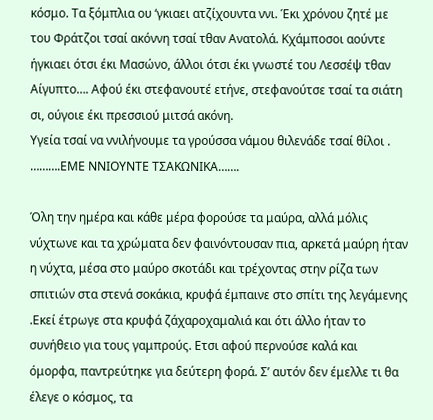κόσμο. Τα ξόμπλια ου ‘γκιαει ατζίχουντα ννι. Έκι χρόνου ζητέ με του Φράτζοι τσαί ακόννη τσαί τθαν Ανατολά. Κχάμποσοι αούντε ήγκιαει ότσι έκι Μασώνο, άλλοι ότσι έκι γνωστέ του Λεσσέψ τθαν Αίγυπτο…. Αφού έκι στεφανουτέ ετήνε, στεφανούτσε τσαί τα σιάτη σι, ούγοιε έκι πρεσσιού μιτσά ακόνη.
Υγεία τσαί να ννιλήνουμε τα γρούσσα νάμου θιλενάδε τσαί θίλοι .
……….ΕΜΕ ΝΝΙΟΥΝΤΕ ΤΣΑΚΩΝΙΚΑ…….

Όλη την ημέρα και κάθε μέρα φορούσε τα μαύρα, αλλά μόλις νύχτωνε και τα χρώματα δεν φαινόντουσαν πια, αρκετά μαύρη ήταν η νύχτα, μέσα στο μαύρο σκοτάδι και τρέχοντας στην ρίζα των σπιτιών στα στενά σοκάκια, κρυφά έμπαινε στο σπίτι της λεγάμενης .Εκεί έτρωγε στα κρυφά ζάχαροχαμαλιά και ότι άλλο ήταν το συνήθειο για τους γαμπρούς. Ετσι αφού περνούσε καλά και όμορφα, παντρεύτηκε για δεύτερη φορά. Σ’ αυτόν δεν έμελλε τι θα έλεγε ο κόσμος, τα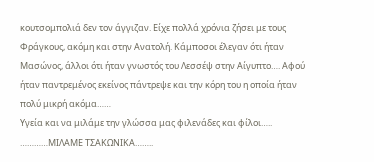κουτσομπολιά δεν τον άγγιζαν. Είχε πολλά χρόνια ζήσει με τους Φράγκους, ακόμη και στην Ανατολή. Κάμποσοι έλεγαν ότι ήταν Μασώνος, άλλοι ότι ήταν γνωστός του Λεσσέψ στην Αίγυπτο…. Αφού ήταν παντρεμένος εκείνος πάντρεψε και την κόρη του η οποία ήταν πολύ μικρή ακόμα……
Υγεία και να μιλάμε την γλώσσα μας φιλενάδες και φίλοι…..
…………ΜΙΛΑΜΕ ΤΣΑΚΩΝΙΚΑ……..